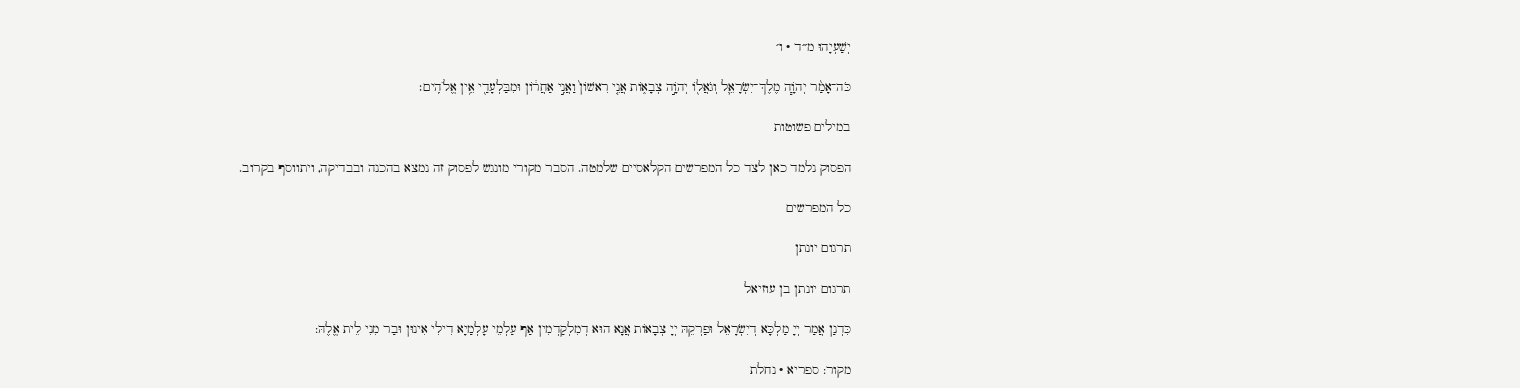יְשַׁעְיָהוּ מ״ד · ו׳

כֹּה־אָמַ֨ר יְהֹוָ֧ה מֶלֶךְ־יִשְׂרָאֵ֛ל וְגֹאֲל֖וֹ יְהֹוָ֣ה צְבָא֑וֹת אֲנִ֤י רִאשׁוֹן֙ וַאֲנִ֣י אַחֲר֔וֹן וּמִבַּלְעָדַ֖י אֵ֥ין אֱלֹהִֽים׃

במילים פשוטות

הפסוק נלמד כאן לצד כל המפרשים הקלאסיים שלמטה. הסבר מקורי מונגש לפסוק זה נמצא בהכנה ובבדיקה, ויתווסף בקרוב.

כל המפרשים

תרגום יונתן

תרגום יונתן בן עוזיאל

כִּדְנַן אֲמַר יְיָ מַלְכָּא דְיִשְׂרָאֵל וּפַרְקֵהּ יְיָ צְבָאוֹת אֲנָא הוּא דְמִלְקַדְמִין אַף עַלְמֵי עָלְמַיָא דִילִי אִינוּן וּבַר מִנִי לֵית אֱלֶהּ:

מקור: ספריא · נחלת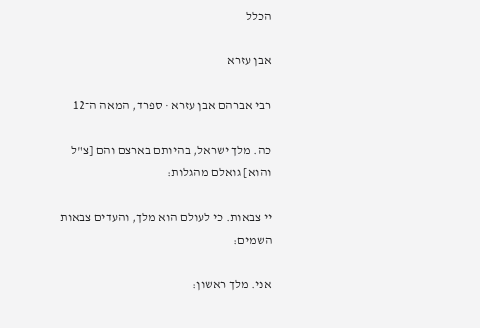הכלל

אבן עזרא

רבי אברהם אבן עזרא · ספרד, המאה ה־12

כה. מלך ישראל, בהיותם בארצם והם [צ"ל והוא] גואלם מהגלות:

יי צבאות. כי לעולם הוא מלך, והעדים צבאות השמים:

אני. מלך ראשון: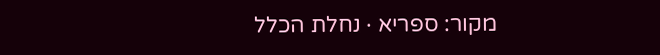מקור: ספריא · נחלת הכלל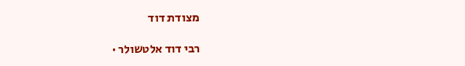מצודת דוד

רבי דוד אלטשולר ·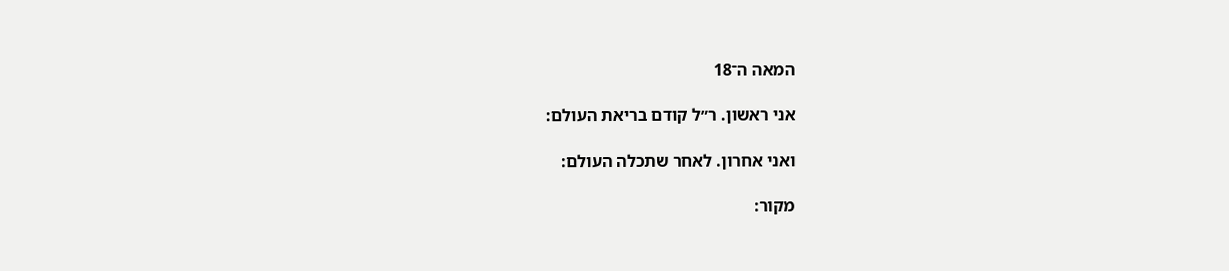המאה ה־18

אני ראשון. ר״ל קודם בריאת העולם:

ואני אחרון. לאחר שתכלה העולם:

מקור: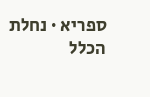ספריא · נחלת הכלל